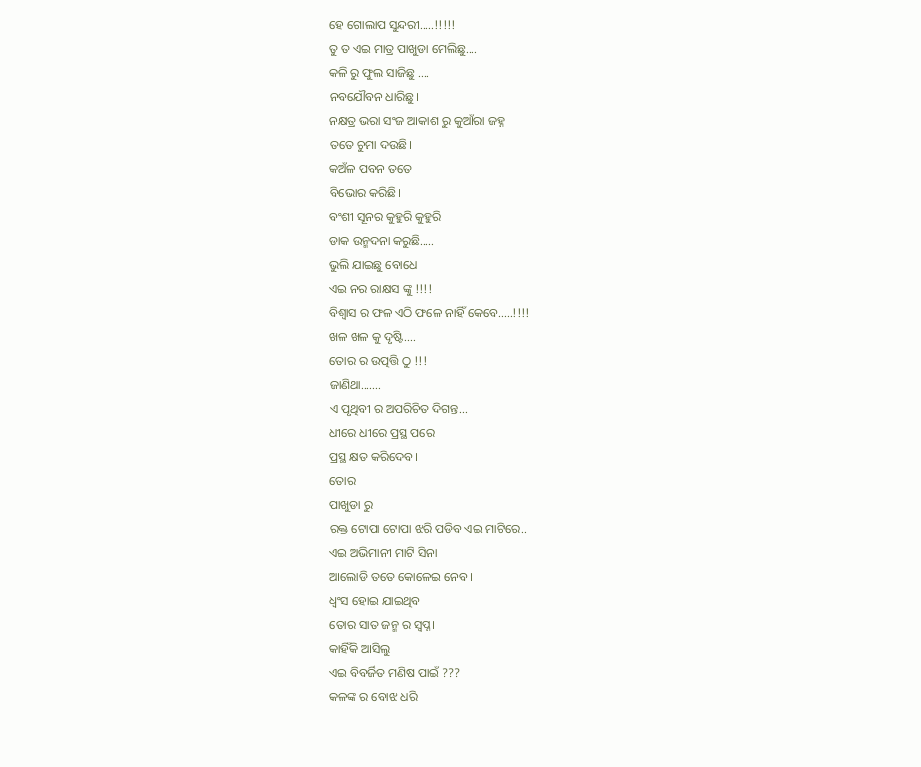ହେ ଗୋଲାପ ସୁନ୍ଦରୀ.....!!!!!
ତୁ ତ ଏଇ ମାତ୍ର ପାଖୁଡା ମେଲିଛୁ....
କଳି ରୁ ଫୁଲ ସାଜିଛୁ ....
ନବଯୌବନ ଧାରିଛୁ।
ନକ୍ଷତ୍ର ଭରା ସଂଜ ଆକାଶ ରୁ କୁଆଁରା ଜହ୍ନ
ତତେ ଚୁମା ଦଉଛି।
କଅଁଳ ପବନ ତତେ
ବିଭୋର କରିଛି।
ବଂଶୀ ସୂନର କୁହୁରି କୁହୁରି
ଡାକ ଉନ୍ମଦନା କରୁଛି.....
ଭୁଲି ଯାଇଛୁ ବୋଧେ
ଏଇ ନର ରାକ୍ଷସ ଙ୍କୁ !!!!
ବିଶ୍ଵାସ ର ଫଳ ଏଠି ଫଳେ ନାହିଁ କେବେ.....!!!!
ଖଳ ଖଳ କୁ ଦୃଷ୍ଟି....
ତୋର ର ଉତ୍ପତ୍ତି ଠୁ !!!
ଜାଣିଥା.......
ଏ ପୃଥିବୀ ର ଅପରିଚିତ ଦିଗନ୍ତ...
ଧୀରେ ଧୀରେ ପ୍ରସ୍ଥ ପରେ
ପ୍ରସ୍ଥ କ୍ଷତ କରିଦେବ।
ତୋର
ପାଖୁଡା ରୁ
ରକ୍ତ ଟୋପା ଟୋପା ଝରି ପଡିବ ଏଇ ମାଟିରେ..
ଏଇ ଅଭିମାନୀ ମାଟି ସିନା
ଆଲୋଡି ତତେ କୋଳେଇ ନେବ।
ଧ୍ବଂସ ହୋଇ ଯାଇଥିବ
ତୋର ସାତ ଜନ୍ମ ର ସ୍ବପ୍ନ।
କାହିଁକି ଆସିଲୁ
ଏଇ ବିବର୍ଜିତ ମଣିଷ ପାଇଁ ???
କଳଙ୍କ ର ବୋଝ ଧରି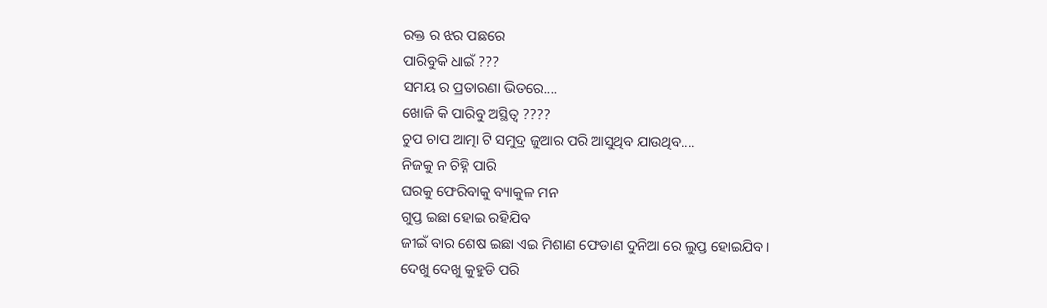ରକ୍ତ ର ଝର ପଛରେ
ପାରିବୁକି ଧାଇଁ ???
ସମୟ ର ପ୍ରତାରଣା ଭିତରେ....
ଖୋଜି କି ପାରିବୁ ଅସ୍ଥିତ୍ବ ????
ଚୁପ ଚାପ ଆତ୍ମା ଟି ସମୁଦ୍ର ଜୁଆର ପରି ଆସୁଥିବ ଯାଉଥିବ....
ନିଜକୁ ନ ଚିହ୍ନି ପାରି
ଘରକୁ ଫେରିବାକୁ ବ୍ୟାକୁଳ ମନ
ଗୁପ୍ତ ଇଛା ହୋଇ ରହିଯିବ
ଜୀଇଁ ବାର ଶେଷ ଇଛା ଏଇ ମିଶାଣ ଫେଡାଣ ଦୁନିଆ ରେ ଲୁପ୍ତ ହୋଇଯିବ।
ଦେଖୁ ଦେଖୁ କୁହୁଡି ପରି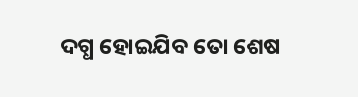ଦଗ୍ଧ ହୋଇଯିବ ତୋ ଶେଷ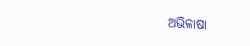ଅଭିଳାଷା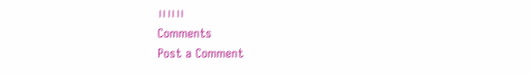।।।।।।
Comments
Post a Comment